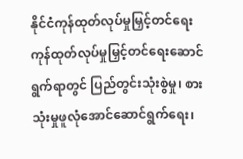နိုင်ငံကုန်ထုတ်လုပ်မှုမြှင့်တင်ရေး
ကုန်ထုတ်လုပ်မှုမြှင့်တင်ရေးဆောင်ရွက်ရာတွင် ပြည်တွင်းသုံးစွဲမှု၊ စားသုံးမှုဖူလုံအောင်ဆောင်ရွက်ရေး၊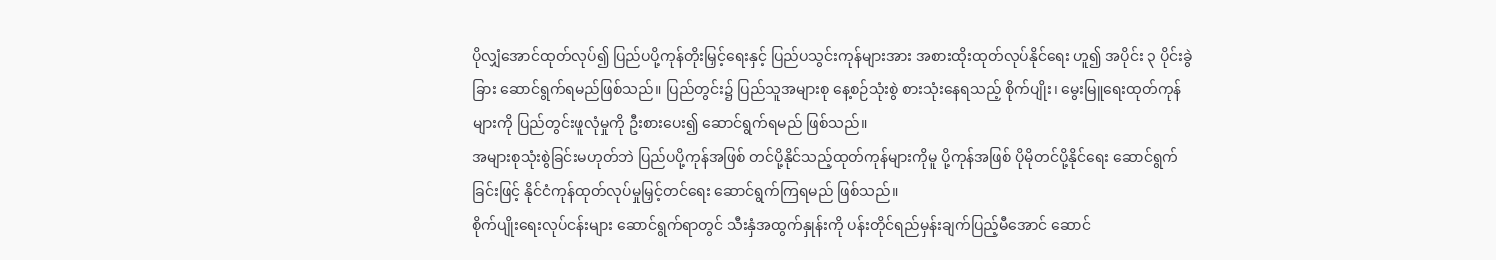ပိုလျှံအောင်ထုတ်လုပ်၍ ပြည်ပပို့ကုန်တိုးမြှင့်ရေးနှင့် ပြည်ပသွင်းကုန်များအား အစားထိုးထုတ်လုပ်နိုင်ရေး ဟူ၍ အပိုင်း ၃ ပိုင်းခွဲခြား ဆောင်ရွက်ရမည်ဖြစ်သည်။ ပြည်တွင်း၌ ပြည်သူအများစု နေ့စဉ်သုံးစွဲ စားသုံးနေရသည့် စိုက်ပျိုး၊ မွေးမြူရေးထုတ်ကုန်များကို ပြည်တွင်းဖူလုံမှုကို ဦးစားပေး၍ ဆောင်ရွက်ရမည် ဖြစ်သည်။
အများစုသုံးစွဲခြင်းမဟုတ်ဘဲ ပြည်ပပို့ကုန်အဖြစ် တင်ပို့နိုင်သည့်ထုတ်ကုန်များကိုမူ ပို့ကုန်အဖြစ် ပိုမိုတင်ပို့နိုင်ရေး ဆောင်ရွက်ခြင်းဖြင့် နိုင်ငံကုန်ထုတ်လုပ်မှုမြှင့်တင်ရေး ဆောင်ရွက်ကြရမည် ဖြစ်သည်။
စိုက်ပျိုးရေးလုပ်ငန်းများ ဆောင်ရွက်ရာတွင် သီးနှံအထွက်နှုန်းကို ပန်းတိုင်ရည်မှန်းချက်ပြည့်မီအောင် ဆောင်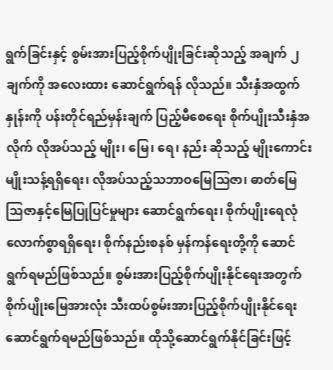ရွက်ခြင်းနှင့် စွမ်းအားပြည့်စိုက်ပျိုးခြင်းဆိုသည့် အချက် ၂ ချက်ကို အလေးထား ဆောင်ရွက်ရန် လိုသည်။ သီးနှံအထွက်နှုန်းကို ပန်းတိုင်ရည်မှန်းချက် ပြည့်မီစေရေး စိုက်ပျိုးသီးနှံအလိုက် လိုအပ်သည့် မျိုး၊ မြေ၊ ရေ၊ နည်း ဆိုသည့် မျိုးကောင်းမျိုးသန့်ရရှိရေး၊ လိုအပ်သည့်သဘာဝမြေသြဇာ၊ ဓာတ်မြေသြဇာနှင့်မြေပြုပြင်မှုများ ဆောင်ရွက်ရေး၊ စိုက်ပျိုးရေလုံလောက်စွာရရှိရေး၊ စိုက်နည်းစနစ် မှန်ကန်ရေးတို့ကို ဆောင်ရွက်ရမည်ဖြစ်သည်။ စွမ်းအားပြည့်စိုက်ပျိုးနိုင်ရေးအတွက် စိုက်ပျိုးမြေအားလုံး သီးထပ်စွမ်းအားပြည့်စိုက်ပျိုးနိုင်ရေး ဆောင်ရွက်ရမည်ဖြစ်သည်။ ထိုသို့ဆောင်ရွက်နိုင်ခြင်းဖြင့်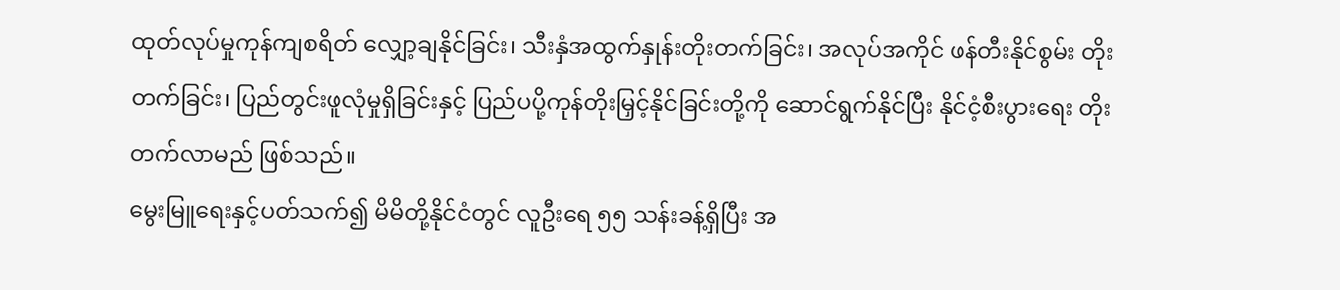ထုတ်လုပ်မှုကုန်ကျစရိတ် လျှော့ချနိုင်ခြင်း၊ သီးနှံအထွက်နှုန်းတိုးတက်ခြင်း၊ အလုပ်အကိုင် ဖန်တီးနိုင်စွမ်း တိုးတက်ခြင်း၊ ပြည်တွင်းဖူလုံမှုရှိခြင်းနှင့် ပြည်ပပို့ကုန်တိုးမြှင့်နိုင်ခြင်းတို့ကို ဆောင်ရွက်နိုင်ပြီး နိုင်ငံ့စီးပွားရေး တိုးတက်လာမည် ဖြစ်သည်။
မွေးမြူရေးနှင့်ပတ်သက်၍ မိမိတို့နိုင်ငံတွင် လူဦးရေ ၅၅ သန်းခန့်ရှိပြီး အ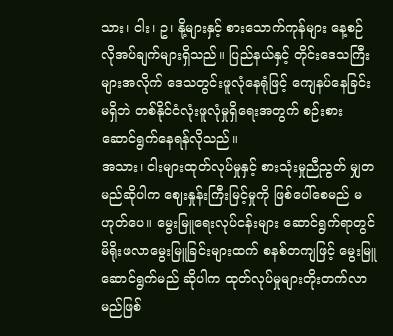သား၊ ငါး၊ ဥ၊ နို့များနှင့် စားသောက်ကုန်များ နေ့စဉ်လိုအပ်ချက်များရှိသည်။ ပြည်နယ်နှင့် တိုင်းဒေသကြီးများအလိုက် ဒေသတွင်းဖူလုံနေရုံဖြင့် ကျေနပ်နေခြင်းမရှိဘဲ တစ်နိုင်ငံလုံးဖူလုံမှုရှိရေးအတွက် စဉ်းစား ဆောင်ရွက်နေရန်လိုသည်။
အသား၊ ငါးများထုတ်လုပ်မှုနှင့် စားသုံးမှုညီညွတ် မျှတမည်ဆိုပါက ဈေးနှုန်းကြီးမြင့်မှုကို ဖြစ်ပေါ်စေမည် မဟုတ်ပေ။ မွေးမြူရေးလုပ်ငန်းများ ဆောင်ရွက်ရာတွင် မိရိုးဖလာမွေးမြူခြင်းများထက် စနစ်တကျဖြင့် မွေးမြူဆောင်ရွက်မည် ဆိုပါက ထုတ်လုပ်မှုများတိုးတက်လာမည်ဖြစ်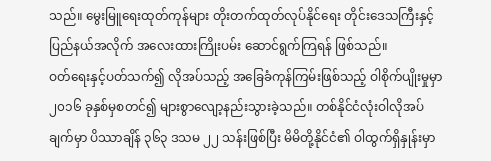သည်။ မွေးမြူရေးထုတ်ကုန်များ တိုးတက်ထုတ်လုပ်နိုင်ရေး တိုင်းဒေသကြီးနှင့်ပြည်နယ်အလိုက် အလေးထားကြိုးပမ်း ဆောင်ရွက်ကြရန် ဖြစ်သည်။
ဝတ်ရေးနှင့်ပတ်သက်၍ လိုအပ်သည့် အခြေခံကုန်ကြမ်းဖြစ်သည့် ဝါစိုက်ပျိုးမှုမှာ ၂၀၁၆ ခုနှစ်မှစတင်၍ များစွာလျော့နည်းသွားခဲ့သည်။ တစ်နိုင်ငံလုံးဝါလိုအပ်ချက်မှာ ပိဿာချိန် ၃၆၃ ဒသမ ၂၂ သန်းဖြစ်ပြီး မိမိတို့နိုင်ငံ၏ ဝါထွက်ရှိနှုန်းမှာ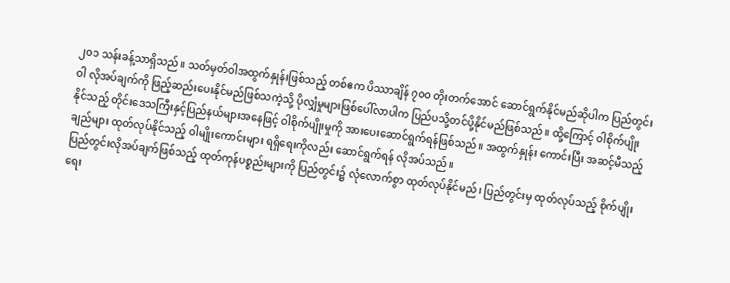၂၀၁ သန်းခန့်သာရှိသည်။ သတ်မှတ်ဝါအထွက်နှုန်းဖြစ်သည့် တစ်ဧက ပိဿာချိန် ၇၀၀ တိုးတက်အောင် ဆောင်ရွက်နိုင်မည်ဆိုပါက ပြည်တွင်းဝါ လိုအပ်ချက်ကို ဖြည့်ဆည်းပေးနိုင်မည်ဖြစ်သကဲ့သို့ ပိုလျှံမှုများဖြစ်ပေါ်လာပါက ပြည်ပသို့တင်ပို့နိုင်မည်ဖြစ်သည်။ ထို့ကြောင့် ဝါစိုက်ပျိုးနိုင်သည့် တိုင်းဒေသကြီးနှင့်ပြည်နယ်များအနေဖြင့် ဝါစိုက်ပျိုးမှုကို အားပေးဆောင်ရွက်ရန်ဖြစ်သည်။ အထွက်နှုန်း ကောင်းပြီး အဆင့်မီသည့်ချည်များ ထုတ်လုပ်နိုင်သည့် ဝါမျိုးကောင်းများ ရရှိရေးကိုလည်း ဆောင်ရွက်ရန် လိုအပ်သည်။
ပြည်တွင်းလိုအပ်ချက်ဖြစ်သည့် ထုတ်ကုန်ပစ္စည်းများကို ပြည်တွင်း၌ လုံလောက်စွာ ထုတ်လုပ်နိုင်မည်၊ ပြည်တွင်းမှ ထုတ်လုပ်သည့် စိုက်ပျိုးရေး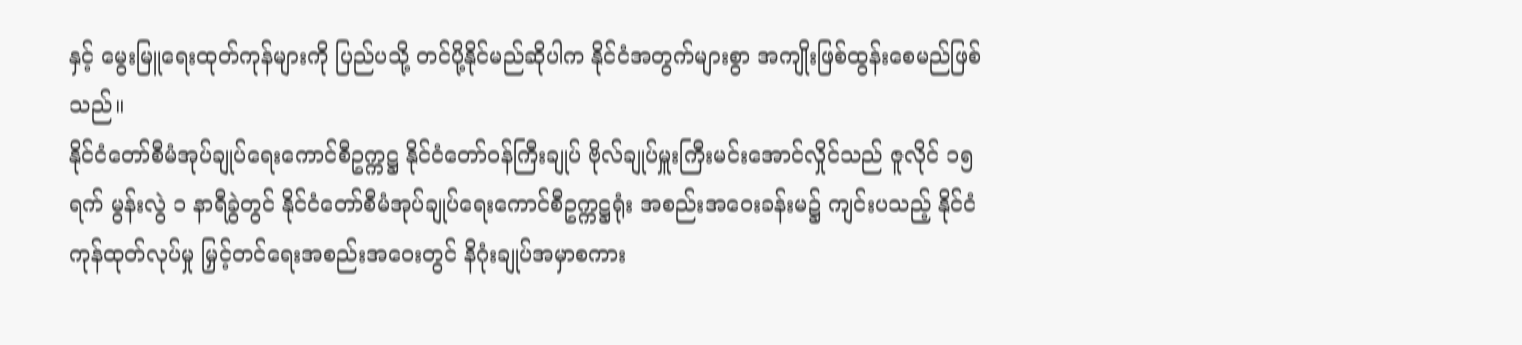နှင့် မွေးမြူရေးထုတ်ကုန်များကို ပြည်ပသို့ တင်ပို့နိုင်မည်ဆိုပါက နိုင်ငံအတွက်များစွာ အကျိုးဖြစ်ထွန်းစေမည်ဖြစ်သည်။
နိုင်ငံတော်စီမံအုပ်ချုပ်ရေးကောင်စီဥက္ကဋ္ဌ နိုင်ငံတော်ဝန်ကြီးချုပ် ဗိုလ်ချုပ်မှူးကြီးမင်းအောင်လှိုင်သည် ဇူလိုင် ၁၅ ရက် မွန်းလွဲ ၁ နာရီခွဲတွင် နိုင်ငံတော်စီမံအုပ်ချုပ်ရေးကောင်စီဥက္ကဋ္ဌရုံး အစည်းအဝေးခန်းမ၌ ကျင်းပသည့် နိုင်ငံကုန်ထုတ်လုပ်မှု မြှင့်တင်ရေးအစည်းအဝေးတွင် နိဂုံးချုပ်အမှာစကား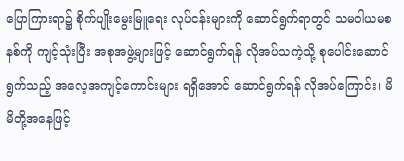ပြောကြားရာ၌ စိုက်ပျိုးမွေးမြူရေး လုပ်ငန်းများကို ဆောင်ရွက်ရာတွင် သမဝါယမစနစ်ကို ကျင့်သုံးပြီး အစုအဖွဲ့များဖြင့် ဆောင်ရွက်ရန် လိုအပ်သကဲ့သို့ စုပေါင်းဆောင်ရွက်သည့် အလေ့အကျင့်ကောင်းများ ရရှိအောင် ဆောင်ရွက်ရန် လိုအပ်ကြောင်း၊ မိမိတို့အနေဖြင့်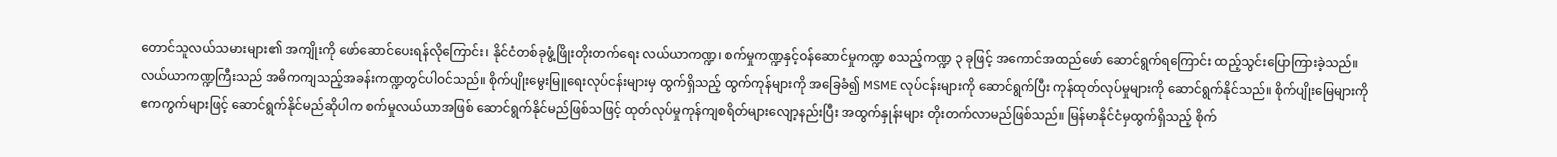တောင်သူလယ်သမားများ၏ အကျိုးကို ဖော်ဆောင်ပေးရန်လိုကြောင်း၊ နိုင်ငံတစ်ခုဖွံ့ဖြိုးတိုးတက်ရေး လယ်ယာကဏ္ဍ၊ စက်မှုကဏ္ဍနှင့်ဝန်ဆောင်မှုကဏ္ဍ စသည့်ကဏ္ဍ ၃ ခုဖြင့် အကောင်အထည်ဖော် ဆောင်ရွက်ရကြောင်း ထည့်သွင်းပြောကြားခဲ့သည်။
လယ်ယာကဏ္ဍကြီးသည် အဓိကကျသည့်အခန်းကဏ္ဍတွင်ပါဝင်သည်။ စိုက်ပျိုးမွေးမြူရေးလုပ်ငန်းများမှ ထွက်ရှိသည့် ထွက်ကုန်များကို အခြေခံ၍ MSME လုပ်ငန်းများကို ဆောင်ရွက်ပြီး ကုန်ထုတ်လုပ်မှုများကို ဆောင်ရွက်နိုင်သည်။ စိုက်ပျိုးမြေများကို ဧကကွက်များဖြင့် ဆောင်ရွက်နိုင်မည်ဆိုပါက စက်မှုလယ်ယာအဖြစ် ဆောင်ရွက်နိုင်မည်ဖြစ်သဖြင့် ထုတ်လုပ်မှုကုန်ကျစရိတ်များလျော့နည်းပြီး အထွက်နှုန်းများ တိုးတက်လာမည်ဖြစ်သည်။ မြန်မာနိုင်ငံမှထွက်ရှိသည့် စိုက်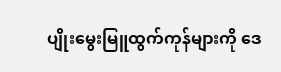ပျိုးမွေးမြူထွက်ကုန်များကို ဒေ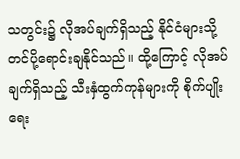သတွင်း၌ လိုအပ်ချက်ရှိသည့် နိုင်ငံများသို့ တင်ပို့ရောင်းချနိုင်သည်။ ထို့ကြောင့် လိုအပ်ချက်ရှိသည့် သီးနှံထွက်ကုန်များကို စိုက်ပျိုးရေး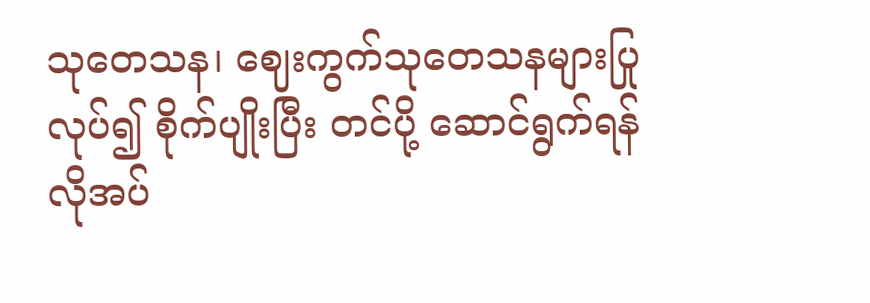သုတေသန၊ ဈေးကွက်သုတေသနများပြုလုပ်၍ စိုက်ပျိုးပြီး တင်ပို့ ဆောင်ရွက်ရန် လိုအပ်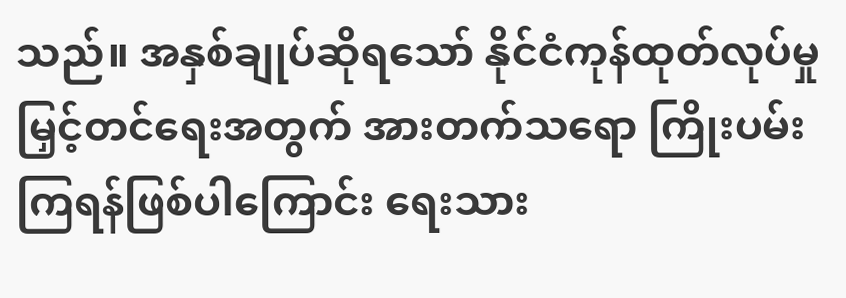သည်။ အနှစ်ချုပ်ဆိုရသော် နိုင်ငံကုန်ထုတ်လုပ်မှု မြှင့်တင်ရေးအတွက် အားတက်သရော ကြိုးပမ်းကြရန်ဖြစ်ပါကြောင်း ရေးသား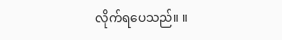လိုက်ရပေသည်။ ။